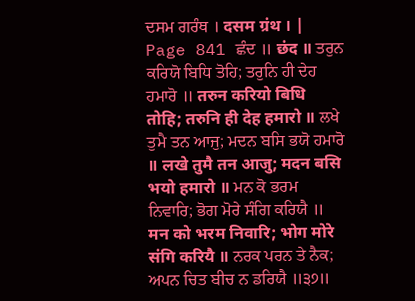ਦਸਮ ਗਰੰਥ । दसम ग्रंथ । |
Page 841 ਛੰਦ ॥ छंद ॥ ਤਰੁਨ ਕਰਿਯੋ ਬਿਧਿ ਤੋਹਿ; ਤਰੁਨਿ ਹੀ ਦੇਹ ਹਮਾਰੋ ॥ तरुन करियो बिधि तोहि; तरुनि ही देह हमारो ॥ ਲਖੇ ਤੁਮੈ ਤਨ ਆਜੁ; ਮਦਨ ਬਸਿ ਭਯੋ ਹਮਾਰੋ ॥ लखे तुमै तन आजु; मदन बसि भयो हमारो ॥ ਮਨ ਕੋ ਭਰਮ ਨਿਵਾਰਿ; ਭੋਗ ਮੋਰੇ ਸੰਗਿ ਕਰਿਯੈ ॥ मन को भरम निवारि; भोग मोरे संगि करियै ॥ ਨਰਕ ਪਰਨ ਤੇ ਨੈਕ; ਅਪਨ ਚਿਤ ਬੀਚ ਨ ਡਰਿਯੈ ॥੩੭॥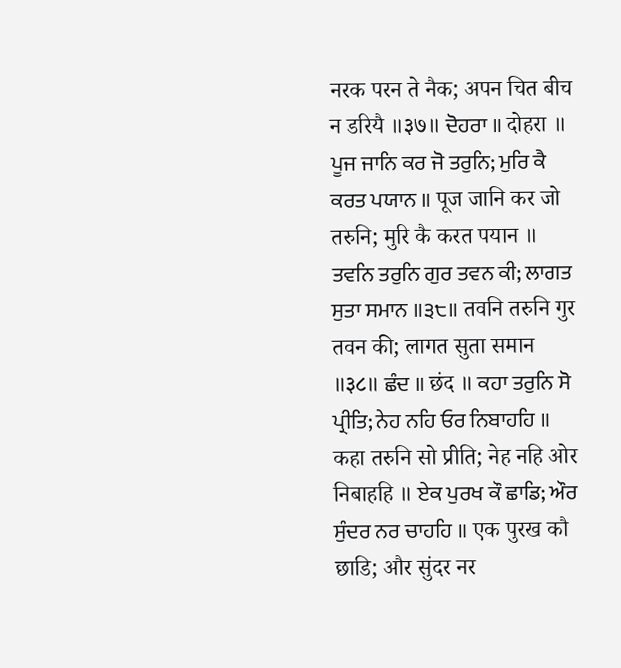नरक परन ते नैक; अपन चित बीच न डरियै ॥३७॥ ਦੋਹਰਾ ॥ दोहरा ॥ ਪੂਜ ਜਾਨਿ ਕਰ ਜੋ ਤਰੁਨਿ; ਮੁਰਿ ਕੈ ਕਰਤ ਪਯਾਨ ॥ पूज जानि कर जो तरुनि; मुरि कै करत पयान ॥ ਤਵਨਿ ਤਰੁਨਿ ਗੁਰ ਤਵਨ ਕੀ; ਲਾਗਤ ਸੁਤਾ ਸਮਾਨ ॥੩੮॥ तवनि तरुनि गुर तवन की; लागत सुता समान ॥३८॥ ਛੰਦ ॥ छंद ॥ ਕਹਾ ਤਰੁਨਿ ਸੋ ਪ੍ਰੀਤਿ; ਨੇਹ ਨਹਿ ਓਰ ਨਿਬਾਹਹਿ ॥ कहा तरुनि सो प्रीति; नेह नहि ओर निबाहहि ॥ ਏਕ ਪੁਰਖ ਕੌ ਛਾਡਿ; ਔਰ ਸੁੰਦਰ ਨਰ ਚਾਹਹਿ ॥ एक पुरख कौ छाडि; और सुंदर नर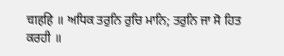चाहहि ॥ ਅਧਿਕ ਤਰੁਨਿ ਰੁਚਿ ਮਾਨਿ; ਤਰੁਨਿ ਜਾ ਸੋ ਹਿਤ ਕਰਹੀ ॥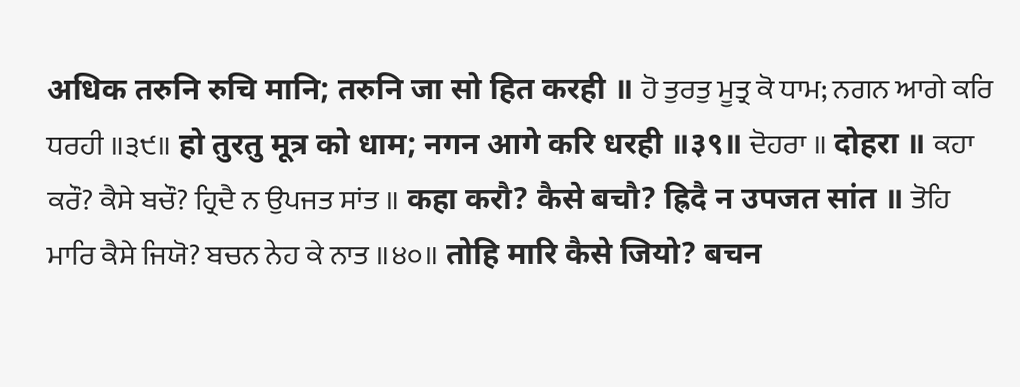अधिक तरुनि रुचि मानि; तरुनि जा सो हित करही ॥ ਹੋ ਤੁਰਤੁ ਮੂਤ੍ਰ ਕੋ ਧਾਮ; ਨਗਨ ਆਗੇ ਕਰਿ ਧਰਹੀ ॥੩੯॥ हो तुरतु मूत्र को धाम; नगन आगे करि धरही ॥३९॥ ਦੋਹਰਾ ॥ दोहरा ॥ ਕਹਾ ਕਰੌ? ਕੈਸੇ ਬਚੌ? ਹ੍ਰਿਦੈ ਨ ਉਪਜਤ ਸਾਂਤ ॥ कहा करौ? कैसे बचौ? ह्रिदै न उपजत सांत ॥ ਤੋਹਿ ਮਾਰਿ ਕੈਸੇ ਜਿਯੋ? ਬਚਨ ਨੇਹ ਕੇ ਨਾਤ ॥੪੦॥ तोहि मारि कैसे जियो? बचन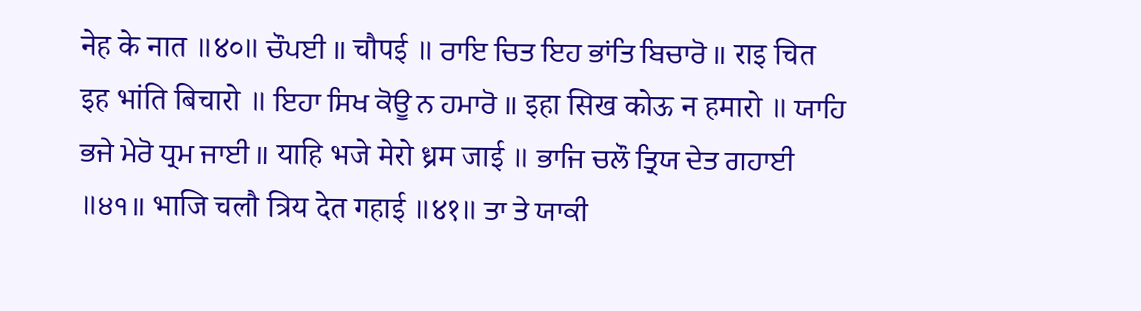नेह के नात ॥४०॥ ਚੌਪਈ ॥ चौपई ॥ ਰਾਇ ਚਿਤ ਇਹ ਭਾਂਤਿ ਬਿਚਾਰੋ ॥ राइ चित इह भांति बिचारो ॥ ਇਹਾ ਸਿਖ ਕੋਊ ਨ ਹਮਾਰੋ ॥ इहा सिख कोऊ न हमारो ॥ ਯਾਹਿ ਭਜੇ ਮੇਰੋ ਧ੍ਰਮ ਜਾਈ ॥ याहि भजे मेरो ध्रम जाई ॥ ਭਾਜਿ ਚਲੌ ਤ੍ਰਿਯ ਦੇਤ ਗਹਾਈ ॥੪੧॥ भाजि चलौ त्रिय देत गहाई ॥४१॥ ਤਾ ਤੇ ਯਾਕੀ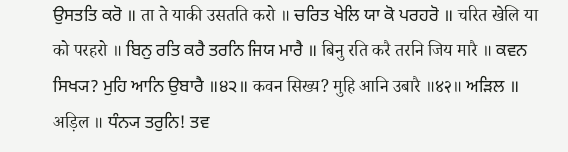ਉਸਤਤਿ ਕਰੋ ॥ ता ते याकी उसतति करो ॥ ਚਰਿਤ ਖੇਲਿ ਯਾ ਕੋ ਪਰਹਰੋ ॥ चरित खेलि या को परहरो ॥ ਬਿਨੁ ਰਤਿ ਕਰੈ ਤਰਨਿ ਜਿਯ ਮਾਰੈ ॥ बिनु रति करै तरनि जिय मारै ॥ ਕਵਨ ਸਿਖ੍ਯ? ਮੁਹਿ ਆਨਿ ਉਬਾਰੈ ॥੪੨॥ कवन सिख्य? मुहि आनि उबारै ॥४२॥ ਅੜਿਲ ॥ अड़िल ॥ ਧੰਨ੍ਯ ਤਰੁਨਿ! ਤਵ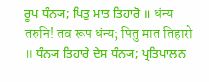ਰੂਪ ਧੰਨ੍ਯ; ਪਿਤੁ ਮਾਤ ਤਿਹਾਰੋ ॥ धंन्य तरुनि! तव रूप धंन्य; पितु मात तिहारो ॥ ਧੰਨ੍ਯ ਤਿਹਾਰੇ ਦੇਸ ਧੰਨ੍ਯ; ਪ੍ਰਤਿਪਾਲਨ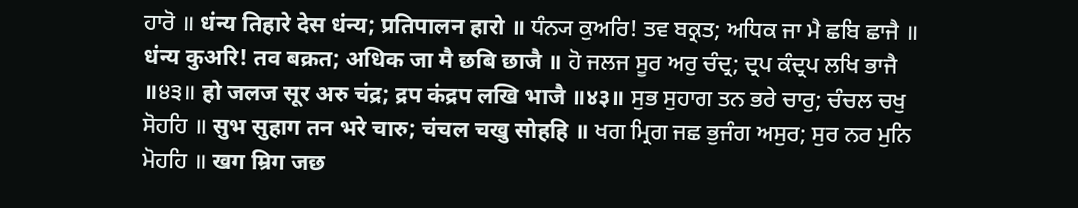ਹਾਰੋ ॥ धंन्य तिहारे देस धंन्य; प्रतिपालन हारो ॥ ਧੰਨ੍ਯ ਕੁਅਰਿ! ਤਵ ਬਕ੍ਰਤ; ਅਧਿਕ ਜਾ ਮੈ ਛਬਿ ਛਾਜੈ ॥ धंन्य कुअरि! तव बक्रत; अधिक जा मै छबि छाजै ॥ ਹੋ ਜਲਜ ਸੂਰ ਅਰੁ ਚੰਦ੍ਰ; ਦ੍ਰਪ ਕੰਦ੍ਰਪ ਲਖਿ ਭਾਜੈ ॥੪੩॥ हो जलज सूर अरु चंद्र; द्रप कंद्रप लखि भाजै ॥४३॥ ਸੁਭ ਸੁਹਾਗ ਤਨ ਭਰੇ ਚਾਰੁ; ਚੰਚਲ ਚਖੁ ਸੋਹਹਿ ॥ सुभ सुहाग तन भरे चारु; चंचल चखु सोहहि ॥ ਖਗ ਮ੍ਰਿਗ ਜਛ ਭੁਜੰਗ ਅਸੁਰ; ਸੁਰ ਨਰ ਮੁਨਿ ਮੋਹਹਿ ॥ खग म्रिग जछ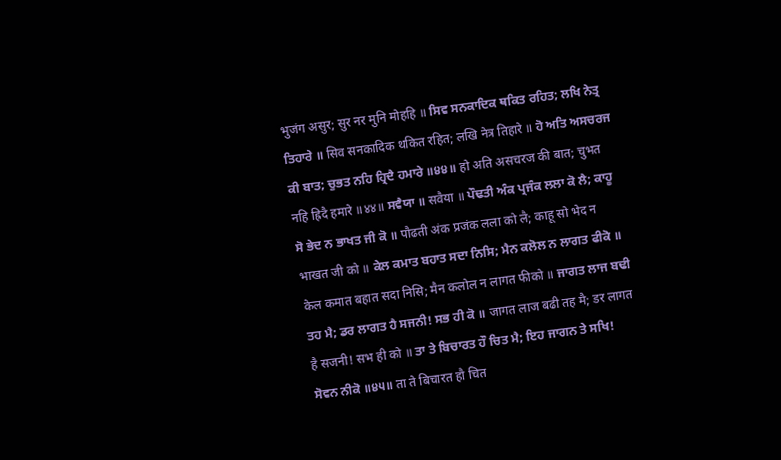भुजंग असुर; सुर नर मुनि मोहहि ॥ ਸਿਵ ਸਨਕਾਦਿਕ ਥਕਿਤ ਰਹਿਤ; ਲਖਿ ਨੇਤ੍ਰ ਤਿਹਾਰੇ ॥ सिव सनकादिक थकित रहित; लखि नेत्र तिहारे ॥ ਹੋ ਅਤਿ ਅਸਚਰਜ ਕੀ ਬਾਤ; ਚੁਭਤ ਨਹਿ ਹ੍ਰਿਦੈ ਹਮਾਰੇ ॥੪੪॥ हो अति असचरज की बात; चुभत नहि ह्रिदै हमारे ॥४४॥ ਸਵੈਯਾ ॥ सवैया ॥ ਪੌਢਤੀ ਅੰਕ ਪ੍ਰਜੰਕ ਲਲਾ ਕੋ ਲੈ; ਕਾਹੂ ਸੋ ਭੇਦ ਨ ਭਾਖਤ ਜੀ ਕੋ ॥ पौढती अंक प्रजंक लला को लै; काहू सो भेद न भाखत जी को ॥ ਕੇਲ ਕਮਾਤ ਬਹਾਤ ਸਦਾ ਨਿਸਿ; ਮੈਨ ਕਲੋਲ ਨ ਲਾਗਤ ਫੀਕੋ ॥ केल कमात बहात सदा निसि; मैन कलोल न लागत फीको ॥ ਜਾਗਤ ਲਾਜ ਬਢੀ ਤਹ ਮੈ; ਡਰ ਲਾਗਤ ਹੈ ਸਜਨੀ! ਸਭ ਹੀ ਕੋ ॥ जागत लाज बढी तह मै; डर लागत है सजनी! सभ ही को ॥ ਤਾ ਤੇ ਬਿਚਾਰਤ ਹੌ ਚਿਤ ਮੈ; ਇਹ ਜਾਗਨ ਤੇ ਸਖਿ! ਸੋਵਨ ਨੀਕੋ ॥੪੫॥ ता ते बिचारत हौ चित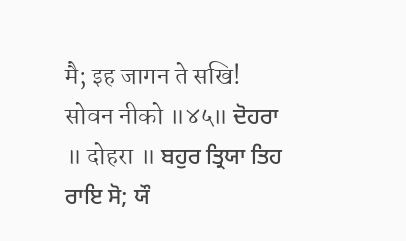मै; इह जागन ते सखि! सोवन नीको ॥४५॥ ਦੋਹਰਾ ॥ दोहरा ॥ ਬਹੁਰ ਤ੍ਰਿਯਾ ਤਿਹ ਰਾਇ ਸੋ; ਯੌ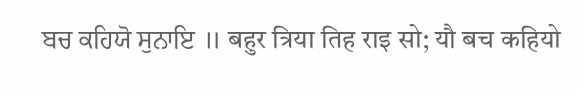ਬਚ ਕਹਿਯੋ ਸੁਨਾਇ ॥ बहुर त्रिया तिह राइ सो; यौ बच कहियो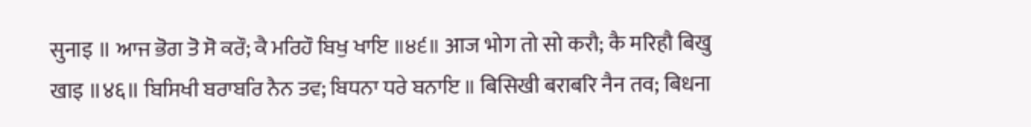सुनाइ ॥ ਆਜ ਭੋਗ ਤੋ ਸੋ ਕਰੌ; ਕੈ ਮਰਿਹੌ ਬਿਖੁ ਖਾਇ ॥੪੬॥ आज भोग तो सो करौ; कै मरिहौ बिखु खाइ ॥४६॥ ਬਿਸਿਖੀ ਬਰਾਬਰਿ ਨੈਨ ਤਵ; ਬਿਧਨਾ ਧਰੇ ਬਨਾਇ ॥ बिसिखी बराबरि नैन तव; बिधना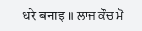धरे बनाइ ॥ ਲਾਜ ਕੌਚ ਮੋ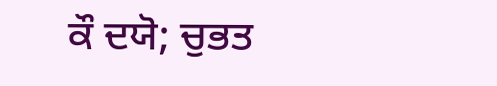ਕੌ ਦਯੋ; ਚੁਭਤ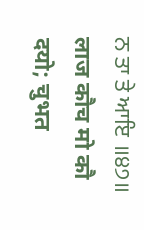ਨ ਤਾ ਤੇ ਆਇ ॥੪੭॥ लाज कौच मो कौ दयो; चुभत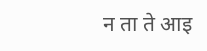न ता ते आइ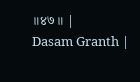॥४७॥ |
Dasam Granth |